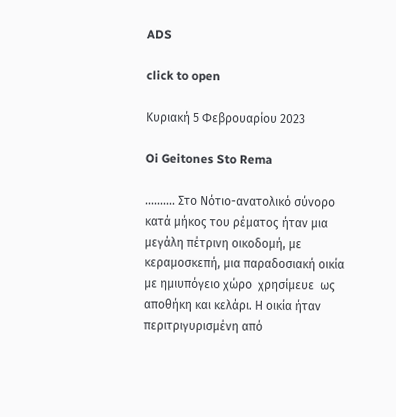ADS

click to open

Κυριακή 5 Φεβρουαρίου 2023

Oi Geitones Sto Rema

.......... Στο Νότιο-ανατολικό σύνορο κατά μήκος του ρέματος ήταν μια μεγάλη πέτρινη οικοδομή, με κεραμοσκεπή, μια παραδοσιακή οικία με ημιυπόγειο χώρο  χρησίμευε  ως αποθήκη και κελάρι. Η οικία ήταν περιτριγυρισμένη από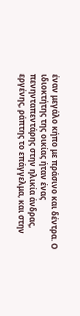έναν μεγάλο κήπο με πράσινο και δέντρα. Ο ιδιοκτήτης της οικίας ήταν ένας πενηνταπεντάρης στην ηλικία άνδρας, εργένης, ράπτης το επάγγελμα, και στην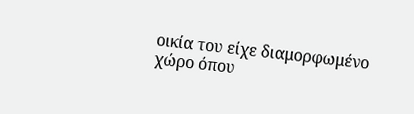οικία του είχε διαμορφωμένο χώρο όπου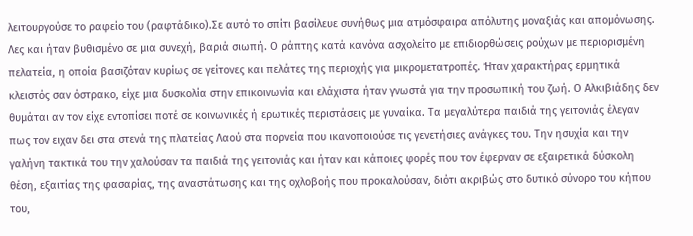λειτουργούσε το ραφείο του (ραφτάδικο).Σε αυτό το σπίτι βασίλευε συνήθως μια ατμόσφαιρα απόλυτης μοναξιάς και απομόνωσης. Λες και ήταν βυθισμένο σε μια συνεχή, βαριά σιωπή. Ο ράπτης κατά κανόνα ασχολείτο με επιδιορθώσεις ρούχων με περιορισμένη πελατεία, η οποία βασιζόταν κυρίως σε γείτονες και πελάτες της περιοχής για μικρομετατροπές. Ήταν χαρακτήρας ερμητικά κλειστός σαν όστρακο, είχε μια δυσκολία στην επικοινωνία και ελάχιστα ήταν γνωστά για την προσωπική του ζωή. Ο Αλκιβιάδης δεν θυμάται αν τον είχε εντοπίσει ποτέ σε κοινωνικές ή ερωτικές περιστάσεις με γυναίκα. Τα μεγαλύτερα παιδιά της γειτονιάς έλεγαν πως τον ειχαν δει στα στενά της πλατείας Λαού στα πορνεία που ικανοποιούσε τις γενετήσιες ανάγκες του. Την ησυχία και την γαλήνη τακτικά του την χαλούσαν τα παιδιά της γειτονιάς και ήταν και κάποιες φορές που τον έφερναν σε εξαιρετικά δύσκολη θέση, εξαιτίας της φασαρίας, της αναστάτωσης και της οχλοβοής που προκαλούσαν, διότι ακριβώς στο δυτικό σύνορο του κήπου του,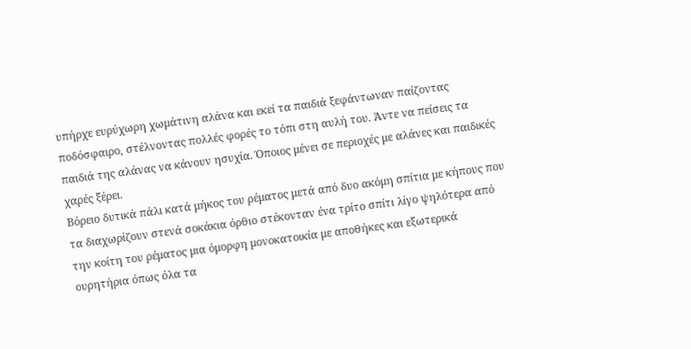υπήρχε ευρύχωρη χωμάτινη αλάνα και εκεί τα παιδιά ξεφάντωναν παίζοντας ποδόσφαιρο, στέλνοντας πολλές φορές το τόπι στη αυλή του. Άντε να πείσεις τα παιδιά της αλάνας να κάνουν ησυχία. Όποιος μένει σε περιοχές με αλάνες και παιδικές χαρές ξέρει.
Βόρειο δυτικά πάλι κατά μήκος του ρέματος μετά από δυο ακόμη σπίτια με κήπους που τα διαχωρίζουν στενά σοκάκια όρθιο στέκονταν ένα τρίτο σπίτι λίγο ψηλότερα από την κοίτη του ρέματος μια όμορφη μονοκατοικία με αποθήκες και εξωτερικά ουρητήρια όπως όλα τα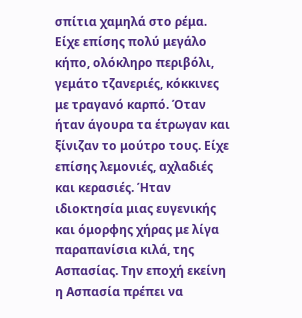σπίτια χαμηλά στο ρέμα. Είχε επίσης πολύ μεγάλο κήπο, ολόκληρο περιβόλι, γεμάτο τζανεριές, κόκκινες με τραγανό καρπό. Όταν ήταν άγουρα τα έτρωγαν και ξίνιζαν το μούτρο τους. Είχε επίσης λεμονιές, αχλαδιές και κερασιές. Ήταν ιδιοκτησία μιας ευγενικής και όμορφης χήρας με λίγα παραπανίσια κιλά, της Ασπασίας. Την εποχή εκείνη η Ασπασία πρέπει να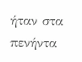ήταν στα πενήντα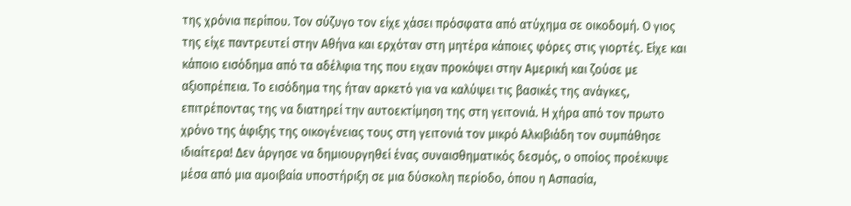της χρόνια περίπου. Τον σύζυγο τον είχε χάσει πρόσφατα από ατύχημα σε οικοδομή. Ο γιος της είχε παντρευτεί στην Αθήνα και ερχόταν στη μητέρα κάποιες φόρες στις γιορτές. Είχε και κάποιο εισόδημα από τα αδέλφια της που ειχαν προκόψει στην Αμερική και ζούσε με αξιοπρέπεια. Το εισόδημα της ήταν αρκετό για να καλύψει τις βασικές της ανάγκες, επιτρέποντας της να διατηρεί την αυτοεκτίμηση της στη γειτονιά. Η χήρα από τον πρωτο χρόνο της άφιξης της οικογένειας τους στη γειτονιά τον μικρό Αλκιβιάδη τον συμπάθησε ιδιαίτερα! Δεν άργησε να δημιουργηθεί ένας συναισθηματικός δεσμός, ο οποίος προέκυψε μέσα από μια αμοιβαία υποστήριξη σε μια δύσκολη περίοδο, όπου η Ασπασία,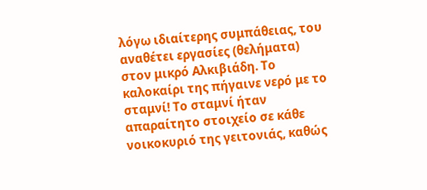λόγω ιδιαίτερης συμπάθειας, του αναθέτει εργασίες (θελήματα) στον μικρό Αλκιβιάδη. Το καλοκαίρι της πήγαινε νερό με το σταμνί! Το σταμνί ήταν απαραίτητο στοιχείο σε κάθε νοικοκυριό της γειτονιάς, καθώς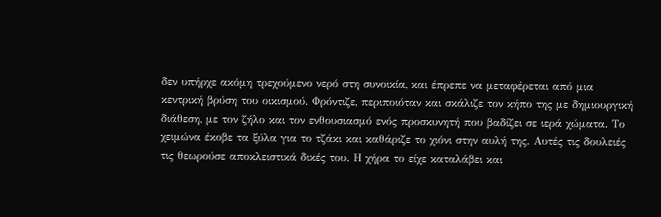δεν υπήρχε ακόμη τρεχούμενο νερό στη συνοικία, και έπρεπε να μεταφέρεται από μια κεντρική βρύση του οικισμού. Φρόντιζε, περιποιόταν και σκάλιζε τον κήπο της με δημιουργική διάθεση, με τον ζήλο και τον ενθουσιασμό ενός προσκυνητή που βαδίζει σε ιερά χώματα. Το χειμώνα έκοβε τα ξύλα για το τζάκι και καθάριζε το χιόνι στην αυλή της. Αυτές τις δουλειές τις θεωρούσε αποκλειστικά δικές του. Η χήρα το είχε καταλάβει και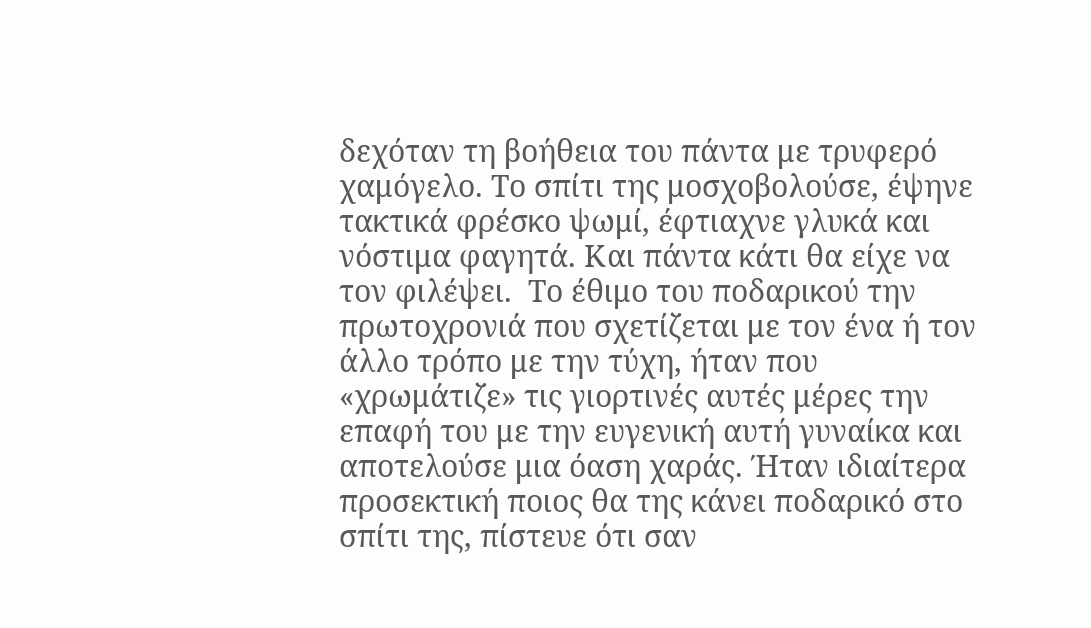δεχόταν τη βοήθεια του πάντα με τρυφερό χαμόγελο. Το σπίτι της μοσχοβολούσε, έψηνε τακτικά φρέσκο ψωμί, έφτιαχνε γλυκά και νόστιμα φαγητά. Και πάντα κάτι θα είχε να τον φιλέψει.  Το έθιμο του ποδαρικού την πρωτοχρονιά που σχετίζεται με τον ένα ή τον άλλο τρόπο με την τύχη, ήταν που «χρωμάτιζε» τις γιορτινές αυτές μέρες την επαφή του με την ευγενική αυτή γυναίκα και αποτελούσε μια όαση χαράς. Ήταν ιδιαίτερα προσεκτική ποιος θα της κάνει ποδαρικό στο σπίτι της, πίστευε ότι σαν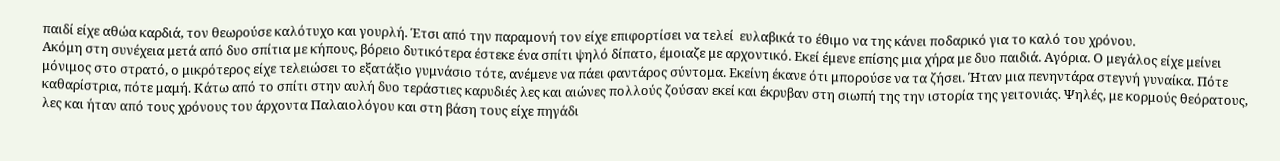παιδί είχε αθώα καρδιά, τον θεωρούσε καλότυχο και γουρλή. Έτσι από την παραμονή τον είχε επιφορτίσει να τελεί  ευλαβικά το έθιμο να της κάνει ποδαρικό για το καλό του χρόνου.
Ακόμη στη συνέχεια μετά από δυο σπίτια με κήπους, βόρειο δυτικότερα έστεκε ένα σπίτι ψηλό δίπατο, έμοιαζε με αρχοντικό. Εκεί έμενε επίσης μια χήρα με δυο παιδιά. Αγόρια. Ο μεγάλος είχε μείνει  μόνιμος στο στρατό, ο μικρότερος είχε τελειώσει το εξατάξιο γυμνάσιο τότε, ανέμενε να πάει φαντάρος σύντομα. Εκείνη έκανε ότι μπορούσε να τα ζήσει. Ήταν μια πενηντάρα στεγνή γυναίκα. Πότε καθαρίστρια, πότε μαμή. Κάτω από το σπίτι στην αυλή δυο τεράστιες καρυδιές λες και αιώνες πολλούς ζούσαν εκεί και έκρυβαν στη σιωπή της την ιστορία της γειτονιάς. Ψηλές, με κορμούς θεόρατους, λες και ήταν από τους χρόνους του άρχοντα Παλαιολόγου και στη βάση τους είχε πηγάδι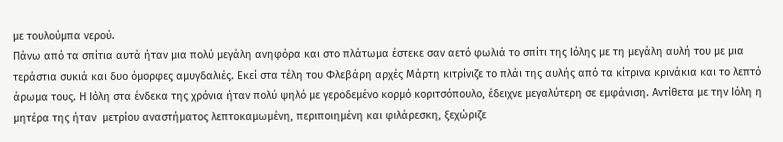με τουλούμπα νερού.
Πάνω από τα σπίτια αυτά ήταν μια πολύ μεγάλη ανηφόρα και στο πλάτωμα έστεκε σαν αετό φωλιά το σπίτι της Ιόλης με τη μεγάλη αυλή του με μια τεράστια συκιά και δυο όμορφες αμυγδαλιές. Εκεί στα τέλη του Φλεβάρη αρχές Μάρτη κιτρίνιζε το πλάι της αυλής από τα κίτρινα κρινάκια και το λεπτό άρωμα τους. Η Ιόλη στα ένδεκα της χρόνια ήταν πολύ ψηλό με γεροδεμένο κορμό κοριτσόπουλο, έδειχνε μεγαλύτερη σε εμφάνιση. Αντίθετα με την Ιόλη η μητέρα της ήταν  μετρίου αναστήματος λεπτοκαμωμένη, περιποιημένη και φιλάρεσκη, ξεχώριζε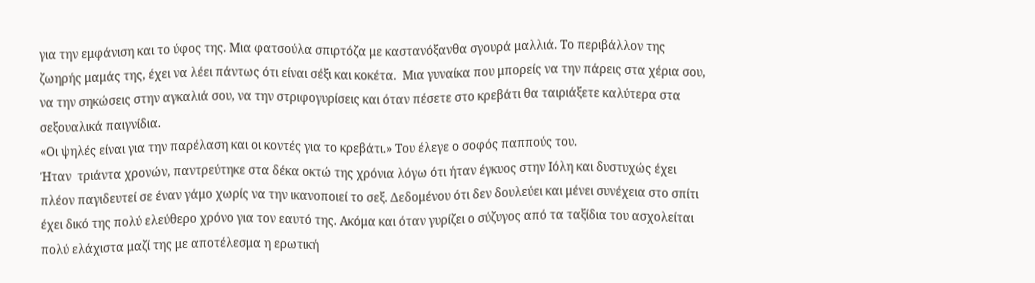για την εμφάνιση και το ύφος της. Μια φατσούλα σπιρτόζα με καστανόξανθα σγουρά μαλλιά. Το περιβάλλον της ζωηρής μαμάς της, έχει να λέει πάντως ότι είναι σέξι και κοκέτα.  Μια γυναίκα που μπορείς να την πάρεις στα χέρια σου, να την σηκώσεις στην αγκαλιά σου, να την στριφογυρίσεις και όταν πέσετε στο κρεβάτι θα ταιριάξετε καλύτερα στα σεξουαλικά παιγνίδια.
«Οι ψηλές είναι για την παρέλαση και οι κοντές για το κρεβάτι.» Του έλεγε ο σοφός παππούς του.
Ήταν  τριάντα χρονών, παντρεύτηκε στα δέκα οκτώ της χρόνια λόγω ότι ήταν έγκυος στην Ιόλη και δυστυχώς έχει πλέον παγιδευτεί σε έναν γάμο χωρίς να την ικανοποιεί το σεξ. Δεδομένου ότι δεν δουλεύει και μένει συνέχεια στο σπίτι έχει δικό της πολύ ελεύθερο χρόνο για τον εαυτό της. Ακόμα και όταν γυρίζει ο σύζυγος από τα ταξίδια του ασχολείται πολύ ελάχιστα μαζί της με αποτέλεσμα η ερωτική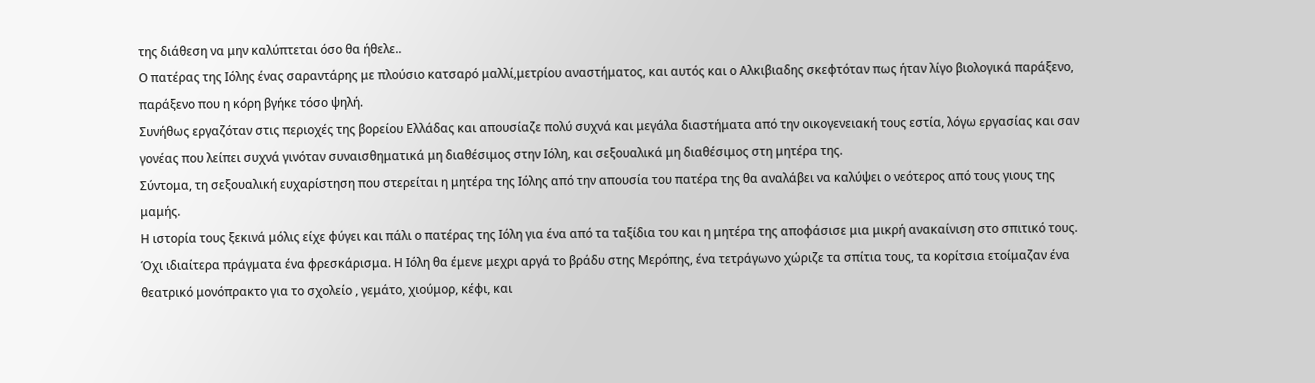της διάθεση να μην καλύπτεται όσο θα ήθελε..
Ο πατέρας της Ιόλης ένας σαραντάρης με πλούσιο κατσαρό μαλλί,μετρίου αναστήματος, και αυτός και ο Αλκιβιαδης σκεφτόταν πως ήταν λίγο βιολογικά παράξενο, παράξενο που η κόρη βγήκε τόσο ψηλή.
Συνήθως εργαζόταν στις περιοχές της βορείου Ελλάδας και απουσίαζε πολύ συχνά και μεγάλα διαστήματα από την οικογενειακή τους εστία, λόγω εργασίας και σαν γονέας που λείπει συχνά γινόταν συναισθηματικά μη διαθέσιμος στην Ιόλη, και σεξουαλικά μη διαθέσιμος στη μητέρα της.
Σύντομα, τη σεξουαλική ευχαρίστηση που στερείται η μητέρα της Ιόλης από την απουσία του πατέρα της θα αναλάβει να καλύψει ο νεότερος από τους γιους της μαμής.
Η ιστορία τους ξεκινά μόλις είχε φύγει και πάλι ο πατέρας της Ιόλη για ένα από τα ταξίδια του και η μητέρα της αποφάσισε μια μικρή ανακαίνιση στο σπιτικό τους. Όχι ιδιαίτερα πράγματα ένα φρεσκάρισμα. Η Ιόλη θα έμενε μεχρι αργά το βράδυ στης Μερόπης, ένα τετράγωνο χώριζε τα σπίτια τους, τα κορίτσια ετοίμαζαν ένα θεατρικό μονόπρακτο για το σχολείο , γεμάτο, χιούμορ, κέφι, και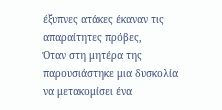έξυπνες ατάκες έκαναν τις απαραίτητες πρόβες,
Όταν στη μητέρα της παρουσιάστηκε μια δυσκολία να μετακομίσει ένα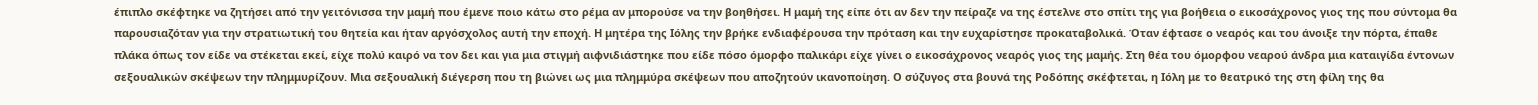έπιπλο σκέφτηκε να ζητήσει από την γειτόνισσα την μαμή που έμενε ποιο κάτω στο ρέμα αν μπορούσε να την βοηθήσει. Η μαμή της είπε ότι αν δεν την πείραζε να της έστελνε στο σπίτι της για βοήθεια ο εικοσάχρονος γιος της που σύντομα θα παρουσιαζόταν για την στρατιωτική του θητεία και ήταν αργόσχολος αυτή την εποχή. Η μητέρα της Ιόλης την βρήκε ενδιαφέρουσα την πρόταση και την ευχαρίστησε προκαταβολικά. Όταν έφτασε ο νεαρός και του άνοιξε την πόρτα, έπαθε πλάκα όπως τον είδε να στέκεται εκεί, είχε πολύ καιρό να τον δει και για μια στιγμή αιφνιδιάστηκε που είδε πόσο όμορφο παλικάρι είχε γίνει ο εικοσάχρονος νεαρός γιος της μαμής. Στη θέα του όμορφου νεαρού άνδρα μια καταιγίδα έντονων σεξουαλικών σκέψεων την πλημμυρίζουν. Μια σεξουαλική διέγερση που τη βιώνει ως μια πλημμύρα σκέψεων που αποζητούν ικανοποίηση. Ο σύζυγος στα βουνά της Ροδόπης σκέφτεται, η Ιόλη με το θεατρικό της στη φίλη της θα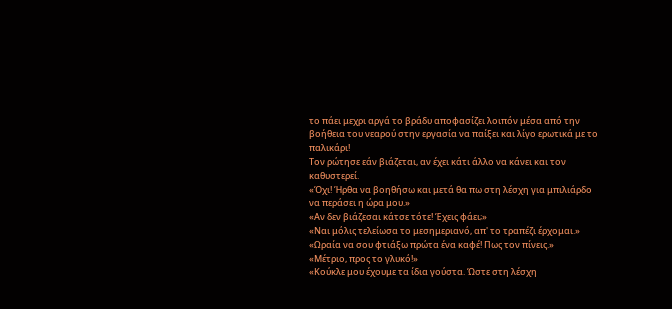το πάει μεχρι αργά το βράδυ αποφασίζει λοιπόν μέσα από την βοήθεια του νεαρού στην εργασία να παίξει και λίγο ερωτικά με το παλικάρι!
Τον ρώτησε εάν βιάζεται, αν έχει κάτι άλλο να κάνει και τον καθυστερεί.
«Όχι! Ήρθα να βοηθήσω και μετά θα πω στη λέσχη για μπιλιάρδο να περάσει η ώρα μου.»
«Αν δεν βιάζεσαι κάτσε τότε! Έχεις φάει;»
«Ναι μόλις τελείωσα το μεσημεριανό, απ' το τραπέζι έρχομαι.»
«Ωραία να σου φτιάξω πρώτα ένα καφέ! Πως τον πίνεις.»
«Μέτριο, προς το γλυκό!»
«Κούκλε μου έχουμε τα ίδια γούστα. Ώστε στη λέσχη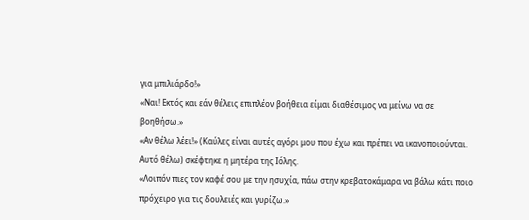για μπιλιάρδο!»
«Ναι! Εκτός και εάν θέλεις επιπλέον βοήθεια είμαι διαθέσιμος να μείνω να σε βοηθήσω.»
«Αν θέλω λέει!» (Καύλες είναι αυτές αγόρι μου που έχω και πρέπει να ικανοποιούνται. Αυτό θέλω) σκέφτηκε η μητέρα της Ιόλης.
«Λοιπόν πιες τον καφέ σου με την ησυχία, πάω στην κρεβατοκάμαρα να βάλω κάτι ποιο πρόχειρο για τις δουλειές και γυρίζω.»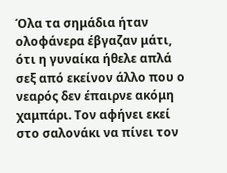Όλα τα σημάδια ήταν ολοφάνερα έβγαζαν μάτι, ότι η γυναίκα ήθελε απλά σεξ από εκείνον άλλο που ο νεαρός δεν έπαιρνε ακόμη χαμπάρι. Τον αφήνει εκεί στο σαλονάκι να πίνει τον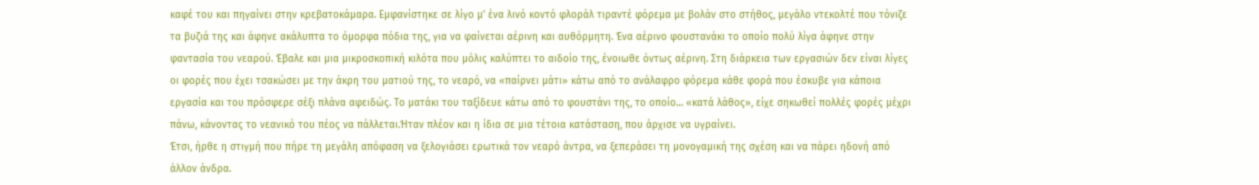καφέ του και πηγαίνει στην κρεβατοκάμαρα. Εμφανίστηκε σε λίγο μ' ένα λινό κοντό φλοράλ τιραντέ φόρεμα με βολάν στο στήθος, μεγάλο ντεκολτέ που τόνιζε τα βυζιά της και άφηνε ακάλυπτα το όμορφα πόδια της, για να φαίνεται αέρινη και αυθόρμητη. Ένα αέρινο φουστανάκι το οποίο πολύ λίγα άφηνε στην φαντασία του νεαρού. Έβαλε και μια μικροσκοπική κιλότα που μόλις καλύπτει το αιδοίο της, ένοιωθε όντως αέρινη. Στη διάρκεια των εργασιών δεν είναι λίγες οι φορές που έχει τσακώσει με την άκρη του ματιού της, το νεαρό, να «παίρνει μάτι» κάτω από το ανάλαφρο φόρεμα κάθε φορά που έσκυβε για κάποια εργασία και του πρόσφερε σέξι πλάνα αφειδώς. Το ματάκι του ταξίδευε κάτω από το φουστάνι της, το οποίο… «κατά λάθος», είχε σηκωθεί πολλές φορές μέχρι πάνω, κάνοντας το νεανικό του πέος να πάλλεται.Ήταν πλέον και η ίδια σε μια τέτοια κατάσταση, που άρχισε να υγραίνει.
Έτσι, ήρθε η στιγμή που πήρε τη μεγάλη απόφαση να ξελογιάσει ερωτικά τον νεαρό άντρα, να ξεπεράσει τη μονογαμική της σχέση και να πάρει ηδονή από άλλον άνδρα.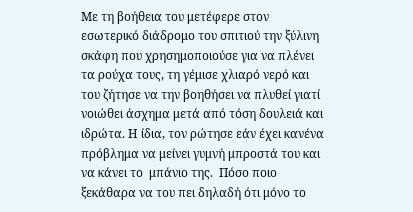Με τη βοήθεια του μετέφερε στον εσωτερικό διάδρομο του σπιτιού την ξύλινη σκάφη που χρησημοποιούσε για να πλένει τα ρούχα τους, τη γέμισε χλιαρό νερό και του ζήτησε να την βοηθήσει να πλυθεί γιατί νοιώθει άσχημα μετά από τόση δουλειά και ιδρώτα. Η ίδια, τον ρώτησε εάν έχει κανένα πρόβλημα να μείνει γυμνή μπροστά του και να κάνει το  μπάνιο της.  Πόσο ποιο ξεκάθαρα να του πει δηλαδή ότι μόνο το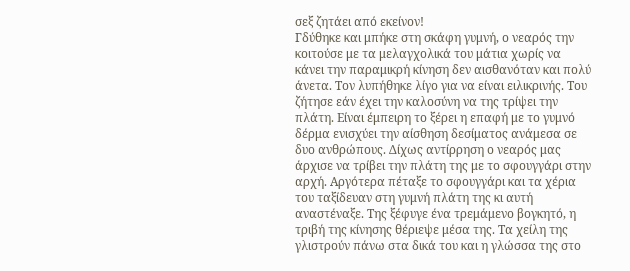σεξ ζητάει από εκείνον!
Γδύθηκε και μπήκε στη σκάφη γυμνή, ο νεαρός την κοιτούσε με τα μελαγχολικά του μάτια χωρίς να κάνει την παραμικρή κίνηση δεν αισθανόταν και πολύ άνετα. Τον λυπήθηκε λίγο για να είναι ειλικρινής. Του ζήτησε εάν έχει την καλοσύνη να της τρίψει την πλάτη. Είναι έμπειρη το ξέρει η επαφή με το γυμνό δέρμα ενισχύει την αίσθηση δεσίματος ανάμεσα σε δυο ανθρώπους. Δίχως αντίρρηση ο νεαρός μας άρχισε να τρίβει την πλάτη της με το σφουγγάρι στην αρχή. Αργότερα πέταξε το σφουγγάρι και τα χέρια του ταξίδευαν στη γυμνή πλάτη της κι αυτή αναστέναξε. Της ξέφυγε ένα τρεμάμενο βογκητό, η τριβή της κίνησης θέριεψε μέσα της. Τα χείλη της γλιστρούν πάνω στα δικά του και η γλώσσα της στο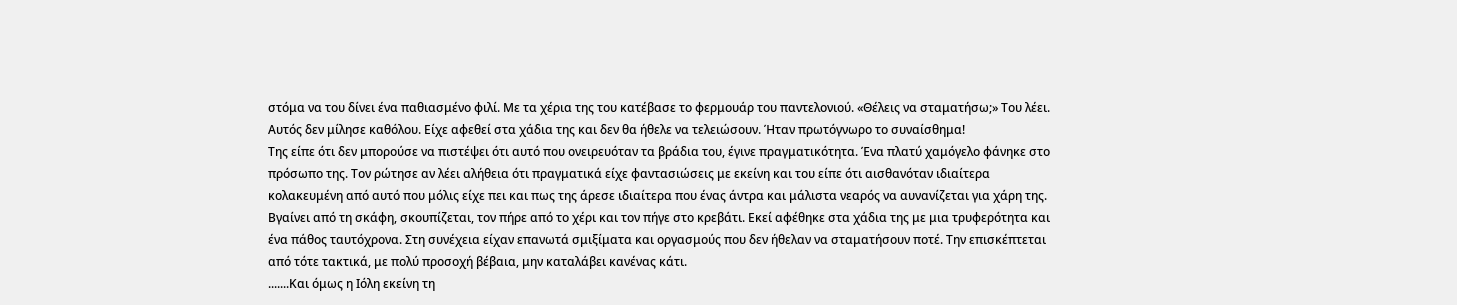στόμα να του δίνει ένα παθιασμένο φιλί. Με τα χέρια της του κατέβασε το φερμουάρ του παντελονιού. «Θέλεις να σταματήσω;» Του λέει. Αυτός δεν μίλησε καθόλου. Είχε αφεθεί στα χάδια της και δεν θα ήθελε να τελειώσουν. Ήταν πρωτόγνωρο το συναίσθημα!
Της είπε ότι δεν μπορούσε να πιστέψει ότι αυτό που ονειρευόταν τα βράδια του, έγινε πραγματικότητα. Ένα πλατύ χαμόγελο φάνηκε στο πρόσωπο της. Τον ρώτησε αν λέει αλήθεια ότι πραγματικά είχε φαντασιώσεις με εκείνη και του είπε ότι αισθανόταν ιδιαίτερα κολακευμένη από αυτό που μόλις είχε πει και πως της άρεσε ιδιαίτερα που ένας άντρα και μάλιστα νεαρός να αυνανίζεται για χάρη της.
Βγαίνει από τη σκάφη, σκουπίζεται, τον πήρε από το χέρι και τον πήγε στο κρεβάτι. Εκεί αφέθηκε στα χάδια της με μια τρυφερότητα και ένα πάθος ταυτόχρονα. Στη συνέχεια είχαν επανωτά σμιξίματα και οργασμούς που δεν ήθελαν να σταματήσουν ποτέ. Την επισκέπτεται από τότε τακτικά, με πολύ προσοχή βέβαια, μην καταλάβει κανένας κάτι.
.......Και όμως η Ιόλη εκείνη τη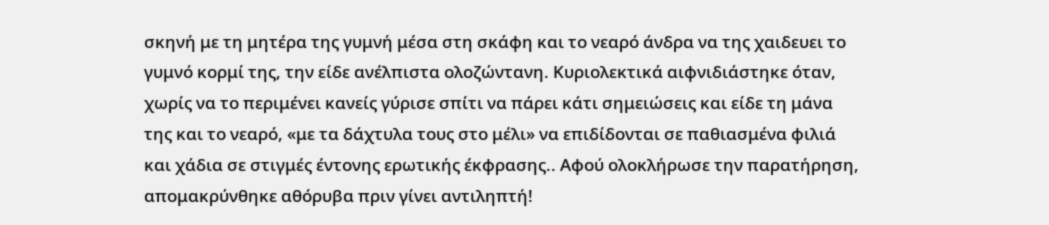σκηνή με τη μητέρα της γυμνή μέσα στη σκάφη και το νεαρό άνδρα να της χαιδευει το γυμνό κορμί της, την είδε ανέλπιστα ολοζώντανη. Κυριολεκτικά αιφνιδιάστηκε όταν, χωρίς να το περιμένει κανείς γύρισε σπίτι να πάρει κάτι σημειώσεις και είδε τη μάνα της και το νεαρό, «με τα δάχτυλα τους στο μέλι» να επιδίδονται σε παθιασμένα φιλιά και χάδια σε στιγμές έντονης ερωτικής έκφρασης.. Αφού ολοκλήρωσε την παρατήρηση, απομακρύνθηκε αθόρυβα πριν γίνει αντιληπτή!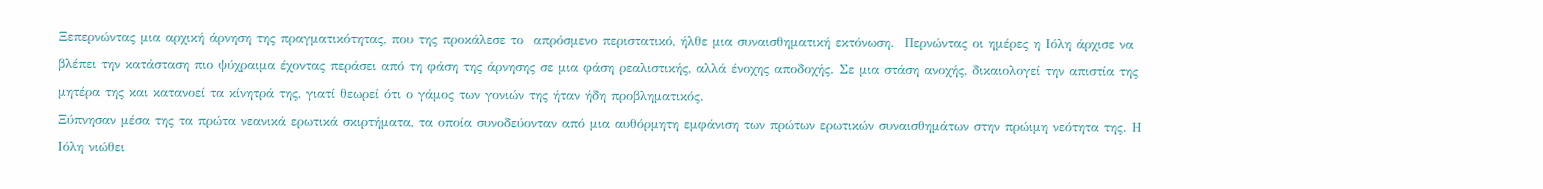Ξεπερνώντας μια αρχική άρνηση της πραγματικότητας, που της προκάλεσε το  απρόσμενο περιστατικό, ήλθε μια συναισθηματική εκτόνωση.  Περνώντας οι ημέρες η Ιόλη άρχισε να βλέπει την κατάσταση πιο ψύχραιμα έχοντας περάσει από τη φάση της άρνησης σε μια φάση ρεαλιστικής, αλλά ένοχης αποδοχής. Σε μια στάση ανοχής, δικαιολογεί την απιστία της μητέρα της και κατανοεί τα κίνητρά της, γιατί θεωρεί ότι ο γάμος των γονιών της ήταν ήδη προβληματικός.
Ξύπνησαν μέσα της τα πρώτα νεανικά ερωτικά σκιρτήματα, τα οποία συνοδεύονταν από μια αυθόρμητη εμφάνιση των πρώτων ερωτικών συναισθημάτων στην πρώιμη νεότητα της. Η Ιόλη νιώθει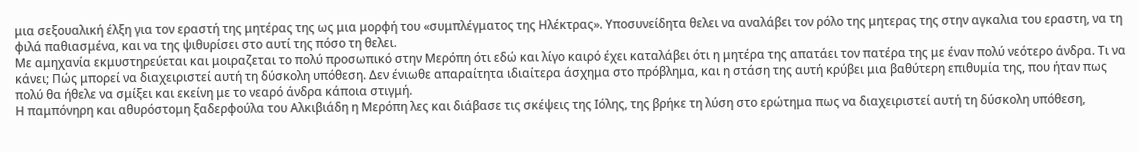μια σεξουαλική έλξη για τον εραστή της μητέρας της ως μια μορφή του «συμπλέγματος της Ηλέκτρας». Υποσυνείδητα θελει να αναλάβει τον ρόλο της μητερας της στην αγκαλια του εραστη, να τη φιλά παθιασμένα, και να της ψιθυρίσει στο αυτί της πόσο τη θελει.
Με αμηχανία εκμυστηρεύεται και μοιραζεται το πολύ προσωπικό στην Μερόπη ότι εδώ και λίγο καιρό έχει καταλάβει ότι η μητέρα της απατάει τον πατέρα της με έναν πολύ νεότερο άνδρα. Τι να κάνει; Πώς μπορεί να διαχειριστεί αυτή τη δύσκολη υπόθεση. Δεν ένιωθε απαραίτητα ιδιαίτερα άσχημα στο πρόβλημα, και η στάση της αυτή κρύβει μια βαθύτερη επιθυμία της, που ήταν πως πολύ θα ήθελε να σμίξει και εκείνη με το νεαρό άνδρα κάποια στιγμή.
Η παμπόνηρη και αθυρόστομη ξαδερφούλα του Αλκιβιάδη η Μερόπη λες και διάβασε τις σκέψεις της Ιόλης, της βρήκε τη λύση στο ερώτημα πως να διαχειριστεί αυτή τη δύσκολη υπόθεση,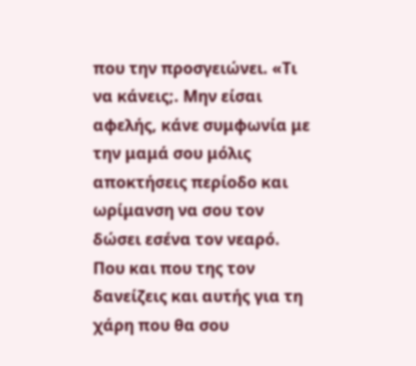που την προσγειώνει. «Τι να κάνεις;. Μην είσαι αφελής, κάνε συμφωνία με την μαμά σου μόλις αποκτήσεις περίοδο και ωρίμανση να σου τον δώσει εσένα τον νεαρό. Που και που της τον δανείζεις και αυτής για τη χάρη που θα σου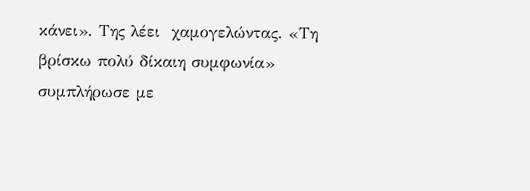κάνει». Της λέει  χαμογελώντας. «Τη βρίσκω πολύ δίκαιη συμφωνία» συμπλήρωσε με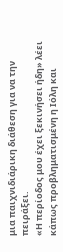μια παιχνιδιάρικη διάθεση για να την πειράξει.
«Η περίοδος μου έχει ξεκινήσει ήδη» λέει κάπως προβληματισμένη η Ιόλη και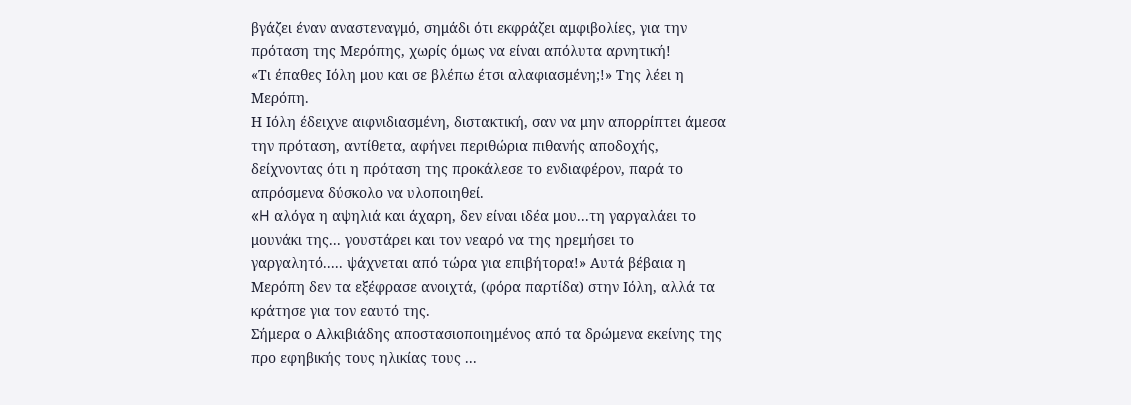βγάζει έναν αναστεναγμό, σημάδι ότι εκφράζει αμφιβολίες, για την πρόταση της Μερόπης, χωρίς όμως να είναι απόλυτα αρνητική!
«Τι έπαθες Ιόλη μου και σε βλέπω έτσι αλαφιασμένη;!» Της λέει η Μερόπη.
Η Ιόλη έδειχνε αιφνιδιασμένη, διστακτική, σαν να μην απορρίπτει άμεσα την πρόταση, αντίθετα, αφήνει περιθώρια πιθανής αποδοχής, δείχνοντας ότι η πρόταση της προκάλεσε το ενδιαφέρον, παρά το απρόσμενα δύσκολο να υλοποιηθεί.
«H αλόγα η αψηλιά και άχαρη, δεν είναι ιδέα μου...τη γαργαλάει το μουνάκι της... γουστάρει και τον νεαρό να της ηρεμήσει το γαργαλητό..... ψάχνεται από τώρα για επιβήτορα!» Αυτά βέβαια η Μερόπη δεν τα εξέφρασε ανοιχτά, (φόρα παρτίδα) στην Ιόλη, αλλά τα κράτησε για τον εαυτό της.
Σήμερα ο Αλκιβιάδης αποστασιοποιημένος από τα δρώμενα εκείνης της προ εφηβικής τους ηλικίας τους ...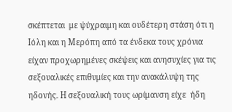σκέπτεται  με ψύχραιμη και ουδέτερη στάση ότι η Ιόλη και η Μερόπη από τα ένδεκα τους χρόνια είχαν προχωρημένες σκέψεις και ανησυχίες για τις σεξουαλικές επιθυμίες και την ανακάλυψη της ηδονής. Η σεξουαλική τους ωρίμανση είχε  ήδη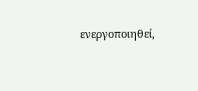ενεργοποιηθεί,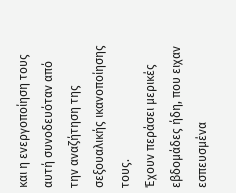και η ενεργοποίηση τους αυτή συνοδευόταν από την αναζήτηση της σεξουαλικής ικανοποίησης τους.
Έχουν περάσει μερικές εβδομάδες ήδη, που ειχαν εσπευσμένα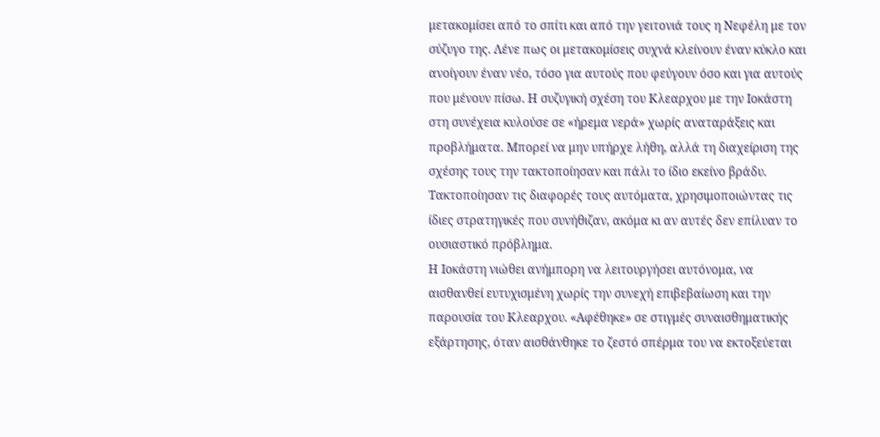μετακομίσει από το σπίτι και από την γειτονιά τους η Νεφέλη με τον σύζυγο της. Λένε πως οι μετακομίσεις συχνά κλείνουν έναν κύκλο και ανοίγουν έναν νέο, τόσο για αυτούς που φεύγουν όσο και για αυτούς που μένουν πίσω. Η συζυγική σχέση του Κλεαρχου με την Ιοκάστη στη συνέχεια κυλούσε σε «ήρεμα νερά» χωρίς αναταράξεις και προβλήματα. Μπορεί να μην υπήρχε λήθη, αλλά τη διαχείριση της σχέσης τους την τακτοποίησαν και πάλι το ίδιο εκείνο βράδυ. Τακτοποίησαν τις διαφορές τους αυτόματα, χρησιμοποιώντας τις ίδιες στρατηγικές που συνήθιζαν, ακόμα κι αν αυτές δεν επίλυαν το ουσιαστικό πρόβλημα.
Η Ιοκάστη νιώθει ανήμπορη να λειτουργήσει αυτόνομα, να αισθανθεί ευτυχισμένη χωρίς την συνεχή επιβεβαίωση και την παρουσία του Κλεαρχου. «Αφέθηκε» σε στιγμές συναισθηματικής εξάρτησης, όταν αισθάνθηκε το ζεστό σπέρμα του να εκτοξεύεται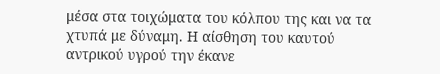μέσα στα τοιχώματα του κόλπου της και να τα χτυπά με δύναμη. Η αίσθηση του καυτού αντρικού υγρού την έκανε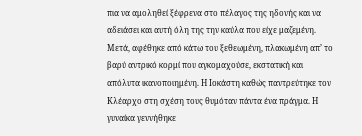πια να αμοληθεί ξέφρενα στο πέλαγος της ηδονής και να αδειάσει και αυτή όλη της την καύλα που είχε μαζεμένη. Μετά, αφέθηκε από κάτω του ξεθεωμένη, πλακωμένη απ’ το βαρύ αντρικό κορμί που αγκομαχούσε, εκστατική και απόλυτα ικανοποιημένη. Η Ιοκάστη καθώς παντρεύτηκε τον Κλέαρχο στη σχέση τους θυμόταν πάντα ένα πράγμα. Η γυναίκα γεννήθηκε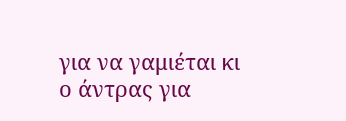για να γαμιέται κι ο άντρας για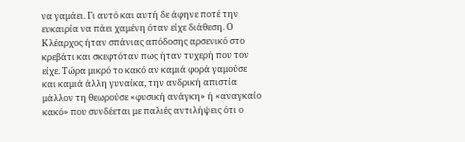να γαμάει. Γι αυτό και αυτή δε άφηνε ποτέ την ευκαιρία να πάει χαμένη όταν είχε διάθεση. Ο Κλέαρχος ήταν σπάνιας απόδοσης αρσενικό στο κρεβάτι και σκεφτόταν πως ήταν τυχερή που τον είχε. Τώρα μικρό το κακό αν καμιά φορά γαμούσε και καμιά άλλη γυναίκα, την ανδρική απιστία μάλλον τη θεωρούσε «φυσική ανάγκη» ή «αναγκαίο κακό» που συνδέεται με παλιές αντιλήψεις ότι ο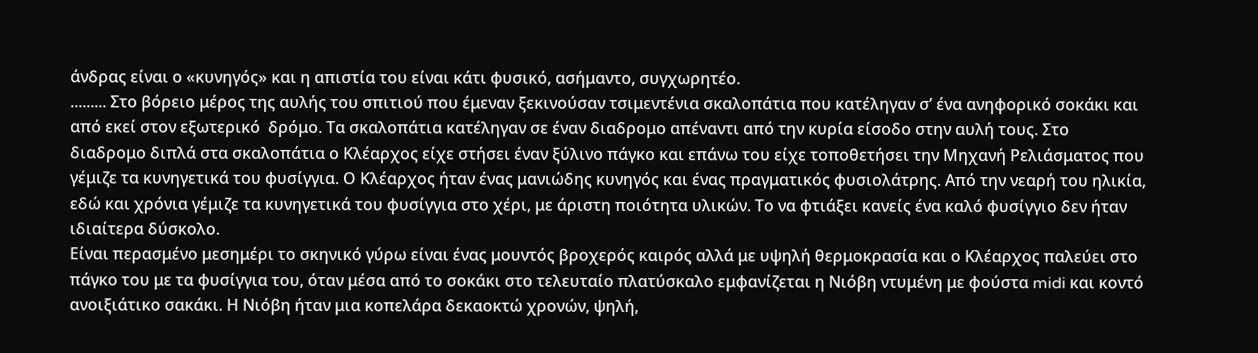άνδρας είναι ο «κυνηγός» και η απιστία του είναι κάτι φυσικό, ασήμαντο, συγχωρητέο.
......... Στο βόρειο μέρος της αυλής του σπιτιού που έμεναν ξεκινούσαν τσιμεντένια σκαλοπάτια που κατέληγαν σ’ ένα ανηφορικό σοκάκι και από εκεί στον εξωτερικό  δρόμο. Τα σκαλοπάτια κατέληγαν σε έναν διαδρομο απέναντι από την κυρία είσοδο στην αυλή τους. Στο διαδρομο διπλά στα σκαλοπάτια ο Κλέαρχος είχε στήσει έναν ξύλινο πάγκο και επάνω του είχε τοποθετήσει την Μηχανή Ρελιάσματος που γέμιζε τα κυνηγετικά του φυσίγγια. Ο Κλέαρχος ήταν ένας μανιώδης κυνηγός και ένας πραγματικός φυσιολάτρης. Από την νεαρή του ηλικία, εδώ και χρόνια γέμιζε τα κυνηγετικά του φυσίγγια στο χέρι, με άριστη ποιότητα υλικών. Το να φτιάξει κανείς ένα καλό φυσίγγιο δεν ήταν ιδιαίτερα δύσκολο.
Είναι περασμένο μεσημέρι το σκηνικό γύρω είναι ένας μουντός βροχερός καιρός αλλά με υψηλή θερμοκρασία και ο Κλέαρχος παλεύει στο πάγκο του με τα φυσίγγια του, όταν μέσα από το σοκάκι στο τελευταίο πλατύσκαλο εμφανίζεται η Νιόβη ντυμένη με φούστα midi και κοντό ανοιξιάτικο σακάκι. Η Νιόβη ήταν μια κοπελάρα δεκαοκτώ χρονών, ψηλή,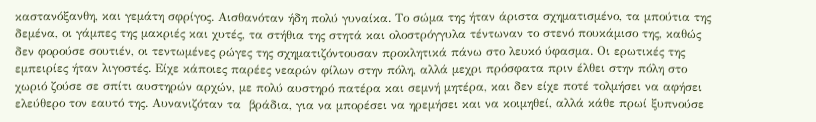καστανόξανθη, και γεμάτη σφρίγος. Αισθανόταν ήδη πολύ γυναίκα. Το σώμα της ήταν άριστα σχηματισμένο, τα μπούτια της δεμένα, οι γάμπες της μακριές και χυτές, τα στήθια της στητά και ολοστρόγγυλα τέντωναν το στενό πουκάμισο της, καθώς δεν φορούσε σουτιέν, οι τεντωμένες ρώγες της σχηματιζόντουσαν προκλητικά πάνω στο λευκό ύφασμα. Οι ερωτικές της εμπειρίες ήταν λιγοστές. Είχε κάποιες παρέες νεαρών φίλων στην πόλη, αλλά μεχρι πρόσφατα πριν έλθει στην πόλη στο χωριό ζούσε σε σπίτι αυστηρών αρχών, με πολύ αυστηρό πατέρα και σεμνή μητέρα, και δεν είχε ποτέ τολμήσει να αφήσει ελεύθερο τον εαυτό της. Αυνανιζόταν τα  βράδια, για να μπορέσει να ηρεμήσει και να κοιμηθεί, αλλά κάθε πρωί ξυπνούσε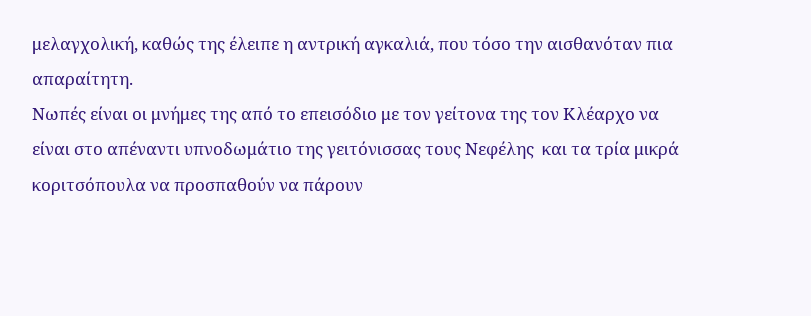μελαγχολική, καθώς της έλειπε η αντρική αγκαλιά, που τόσο την αισθανόταν πια απαραίτητη.
Νωπές είναι οι μνήμες της από το επεισόδιο με τον γείτονα της τον Κλέαρχο να είναι στο απέναντι υπνοδωμάτιο της γειτόνισσας τους Νεφέλης  και τα τρία μικρά κοριτσόπουλα να προσπαθούν να πάρουν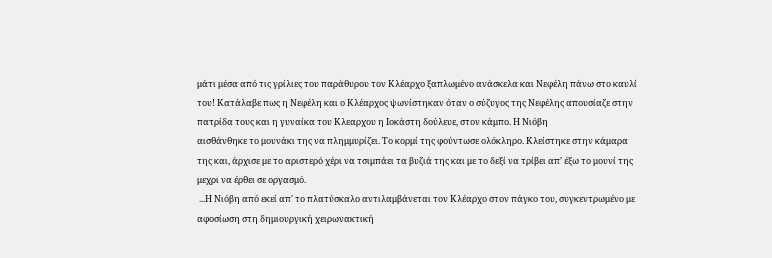μάτι μέσα από τις γρίλιες του παράθυρου τον Κλέαρχο ξαπλωμένο ανάσκελα και Νεφέλη πάνω στο καυλί του! Κατάλαβε πως η Νεφέλη και ο Κλέαρχος ψωνίστηκαν όταν ο σύζυγος της Νεφέλης απουσίαζε στην πατρίδα τους και η γυναίκα του Κλεαρχου η Ιοκάστη δούλευε, στον κάμπο. Η Νιόβη
αισθάνθηκε το μουνάκι της να πλημμυρίζει. Το κορμί της φούντωσε ολόκληρο. Κλείστηκε στην κάμαρα της και, άρχισε με το αριστερό χέρι να τσιμπάει τα βυζιά της και με το δεξί να τρίβει απ’ έξω το μουνί της μεχρι να έρθει σε οργασμό.
 ...Η Νιόβη από εκεί απ' το πλατύσκαλο αντιλαμβάνεται τον Κλέαρχο στον πάγκο του, συγκεντρωμένο με αφοσίωση στη δημιουργική χειρωνακτική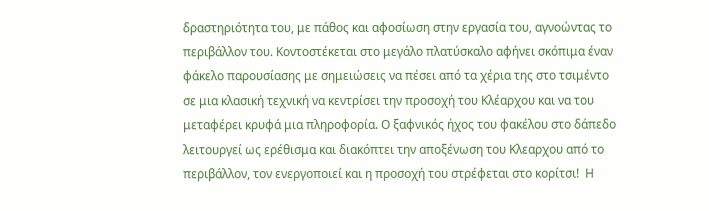δραστηριότητα του, με πάθος και αφοσίωση στην εργασία του, αγνοώντας το περιβάλλον του. Κοντοστέκεται στο μεγάλο πλατύσκαλο αφήνει σκόπιμα έναν φάκελο παρουσίασης με σημειώσεις να πέσει από τα χέρια της στο τσιμέντο σε μια κλασική τεχνική να κεντρίσει την προσοχή του Κλέαρχου και να του μεταφέρει κρυφά μια πληροφορία. Ο ξαφνικός ήχος του φακέλου στο δάπεδο λειτουργεί ως ερέθισμα και διακόπτει την αποξένωση του Κλεαρχου από το περιβάλλον, τον ενεργοποιεί και η προσοχή του στρέφεται στο κορίτσι!  Η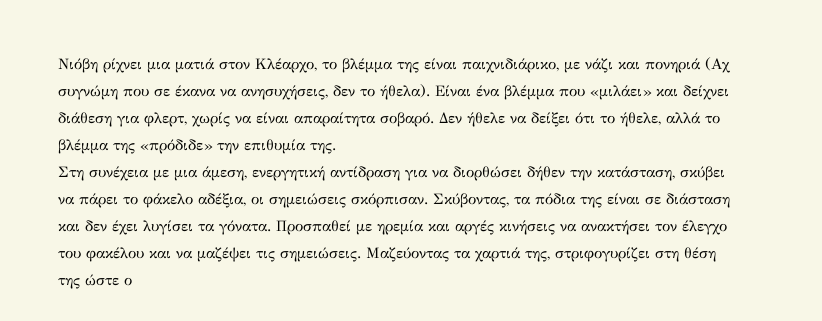Νιόβη ρίχνει μια ματιά στον Κλέαρχο, το βλέμμα της είναι παιχνιδιάρικο, με νάζι και πονηριά (Αχ συγνώμη που σε έκανα να ανησυχήσεις, δεν το ήθελα). Είναι ένα βλέμμα που «μιλάει» και δείχνει διάθεση για φλερτ, χωρίς να είναι απαραίτητα σοβαρό. Δεν ήθελε να δείξει ότι το ήθελε, αλλά το βλέμμα της «πρόδιδε» την επιθυμία της.
Στη συνέχεια με μια άμεση, ενεργητική αντίδραση για να διορθώσει δήθεν την κατάσταση, σκύβει να πάρει το φάκελο αδέξια, οι σημειώσεις σκόρπισαν. Σκύβοντας, τα πόδια της είναι σε διάσταση και δεν έχει λυγίσει τα γόνατα. Προσπαθεί με ηρεμία και αργές κινήσεις να ανακτήσει τον έλεγχο του φακέλου και να μαζέψει τις σημειώσεις. Μαζεύοντας τα χαρτιά της, στριφογυρίζει στη θέση της ώστε ο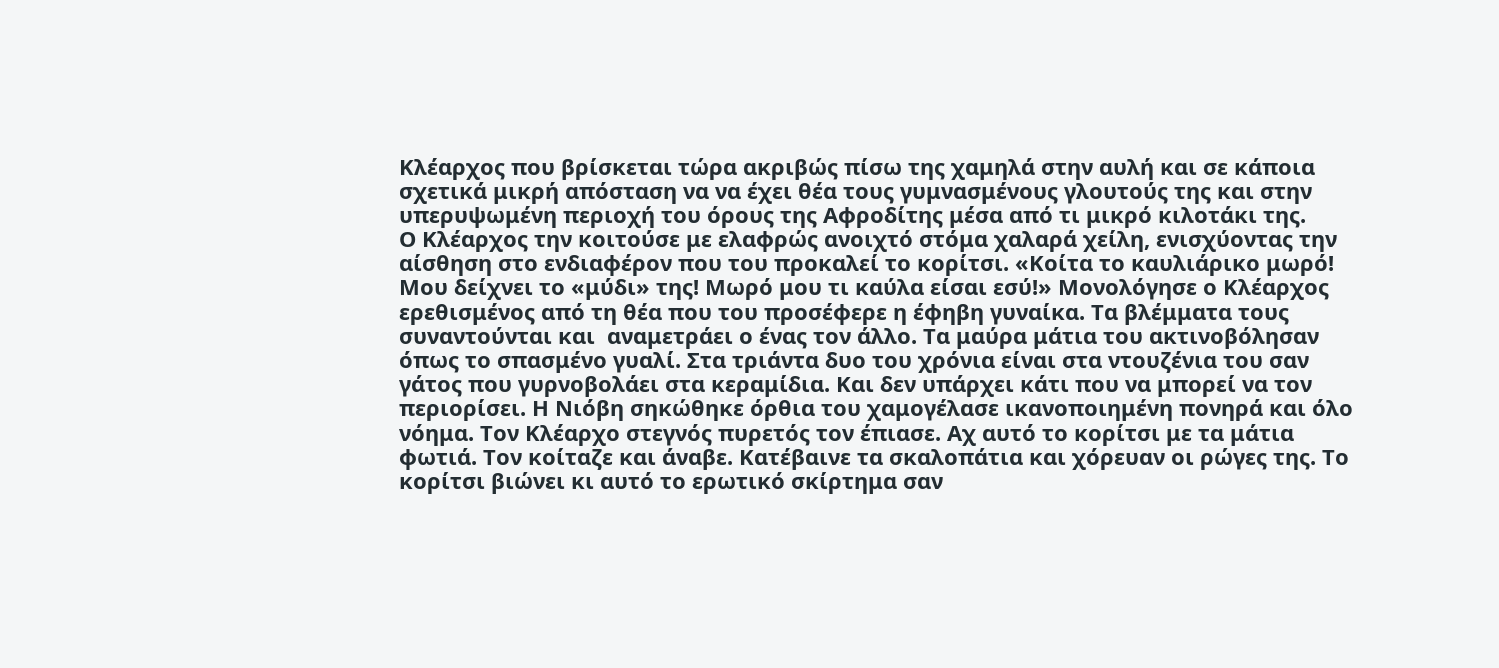Κλέαρχος που βρίσκεται τώρα ακριβώς πίσω της χαμηλά στην αυλή και σε κάποια σχετικά μικρή απόσταση να να έχει θέα τους γυμνασμένους γλουτούς της και στην υπερυψωμένη περιοχή του όρους της Αφροδίτης μέσα από τι μικρό κιλοτάκι της.
Ο Κλέαρχος την κοιτούσε με ελαφρώς ανοιχτό στόμα χαλαρά χείλη, ενισχύοντας την αίσθηση στο ενδιαφέρον που του προκαλεί το κορίτσι. «Κοίτα το καυλιάρικο μωρό! Μου δείχνει το «μύδι» της! Μωρό μου τι καύλα είσαι εσύ!» Μονολόγησε ο Κλέαρχος ερεθισμένος από τη θέα που του προσέφερε η έφηβη γυναίκα. Τα βλέμματα τους συναντούνται και  αναμετράει ο ένας τον άλλο. Τα μαύρα μάτια του ακτινοβόλησαν όπως το σπασμένο γυαλί. Στα τριάντα δυο του χρόνια είναι στα ντουζένια του σαν γάτος που γυρνοβολάει στα κεραμίδια. Και δεν υπάρχει κάτι που να μπορεί να τον περιορίσει. Η Νιόβη σηκώθηκε όρθια του χαμογέλασε ικανοποιημένη πονηρά και όλο νόημα. Τον Κλέαρχο στεγνός πυρετός τον έπιασε. Αχ αυτό το κορίτσι με τα μάτια φωτιά. Τον κοίταζε και άναβε. Κατέβαινε τα σκαλοπάτια και χόρευαν οι ρώγες της. Το κορίτσι βιώνει κι αυτό το ερωτικό σκίρτημα σαν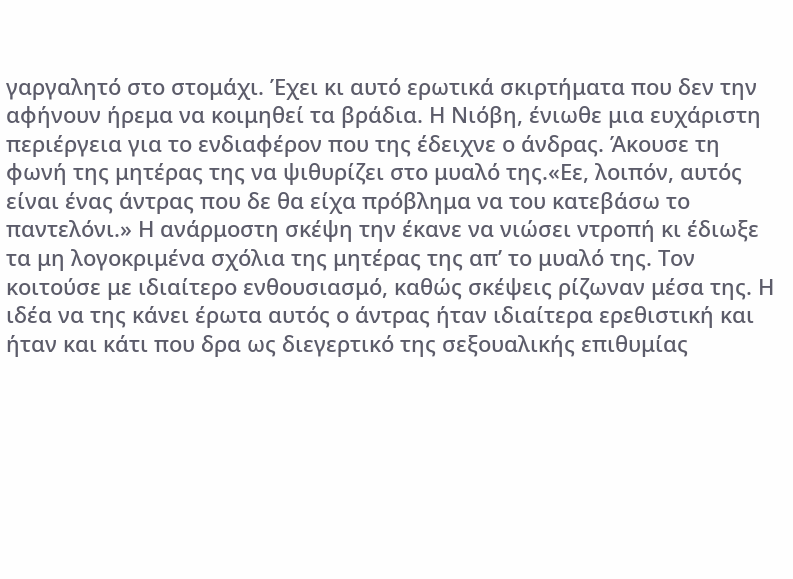γαργαλητό στο στομάχι. Έχει κι αυτό ερωτικά σκιρτήματα που δεν την αφήνουν ήρεμα να κοιμηθεί τα βράδια. Η Νιόβη, ένιωθε μια ευχάριστη περιέργεια για το ενδιαφέρον που της έδειχνε ο άνδρας. Άκουσε τη φωνή της μητέρας της να ψιθυρίζει στο μυαλό της.«Εε, λοιπόν, αυτός είναι ένας άντρας που δε θα είχα πρόβλημα να του κατεβάσω το παντελόνι.» Η ανάρμοστη σκέψη την έκανε να νιώσει ντροπή κι έδιωξε τα μη λογοκριμένα σχόλια της μητέρας της απ’ το μυαλό της. Τον κοιτούσε με ιδιαίτερο ενθουσιασμό, καθώς σκέψεις ρίζωναν μέσα της. Η ιδέα να της κάνει έρωτα αυτός ο άντρας ήταν ιδιαίτερα ερεθιστική και ήταν και κάτι που δρα ως διεγερτικό της σεξουαλικής επιθυμίας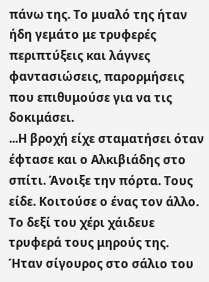πάνω της. Το μυαλό της ήταν ήδη γεμάτο με τρυφερές περιπτύξεις και λάγνες φαντασιώσεις, παρορμήσεις που επιθυμούσε για να τις δοκιμάσει.
...Η βροχή είχε σταματήσει όταν έφτασε και ο Αλκιβιάδης στο σπίτι. Άνοιξε την πόρτα. Τους είδε. Κοιτούσε ο ένας τον άλλο. Το δεξί του χέρι χάιδευε τρυφερά τους μηρούς της. Ήταν σίγουρος στο σάλιο του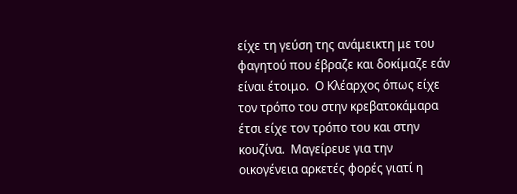είχε τη γεύση της ανάμεικτη με του φαγητού που έβραζε και δοκίμαζε εάν είναι έτοιμο.  Ο Κλέαρχος όπως είχε τον τρόπο του στην κρεβατοκάμαρα έτσι είχε τον τρόπο του και στην κουζίνα.  Μαγείρευε για την οικογένεια αρκετές φορές γιατί η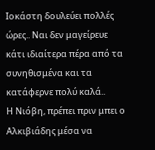Ιοκάστη δουλεύει πολλές ώρες.. Ναι δεν μαγείρευε κάτι ιδιαίτερα πέρα από τα συνηθισμένα και τα κατάφερνε πολύ καλά..
Η Νιόβη, πρέπει πριν μπει ο Αλκιβιάδης μέσα να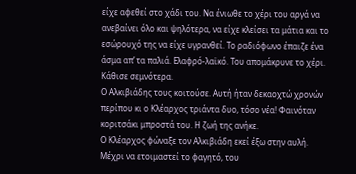είχε αφεθεί στο χάδι του. Να ένιωθε το χέρι του αργά να ανεβαίνει όλο και ψηλότερα, να είχε κλείσει τα μάτια και το εσώρουχό της να είχε υγρανθεί. Το ραδιόφωνο έπαιζε ένα άσμα απ’ τα παλιά. Ελαφρό-λαϊκό. Του απομάκρυνε το χέρι. Κάθισε σεμνότερα.
Ο Αλκιβιάδης τους κοιτούσε. Αυτή ήταν δεκαοχτώ χρονών περίπου κι ο Κλέαρχος τριάντα δυο, τόσο νέα! Φαινόταν κοριτσάκι μπροστά του. Η ζωή της ανήκε.
Ο Κλέαρχος φώναξε τον Αλκιβιάδη εκεί έξω στην αυλή. Μέχρι να ετοιμαστεί το φαγητό, του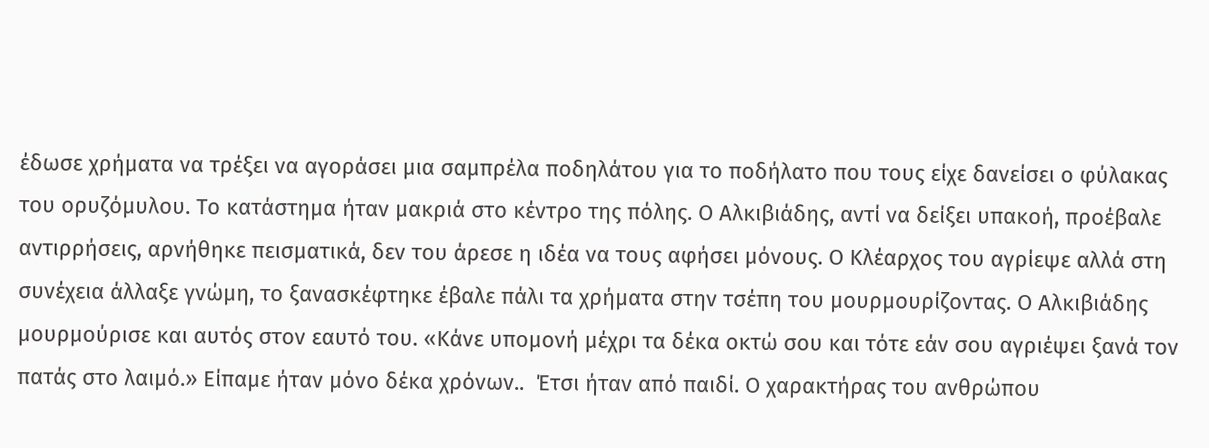έδωσε χρήματα να τρέξει να αγοράσει μια σαμπρέλα ποδηλάτου για το ποδήλατο που τους είχε δανείσει ο φύλακας του ορυζόμυλου. Το κατάστημα ήταν μακριά στο κέντρο της πόλης. Ο Αλκιβιάδης, αντί να δείξει υπακοή, προέβαλε αντιρρήσεις, αρνήθηκε πεισματικά, δεν του άρεσε η ιδέα να τους αφήσει μόνους. Ο Κλέαρχος του αγρίεψε αλλά στη συνέχεια άλλαξε γνώμη, το ξανασκέφτηκε έβαλε πάλι τα χρήματα στην τσέπη του μουρμουρίζοντας. Ο Αλκιβιάδης μουρμούρισε και αυτός στον εαυτό του. «Κάνε υπομονή μέχρι τα δέκα οκτώ σου και τότε εάν σου αγριέψει ξανά τον πατάς στο λαιμό.» Είπαμε ήταν μόνο δέκα χρόνων..  Έτσι ήταν από παιδί. Ο χαρακτήρας του ανθρώπου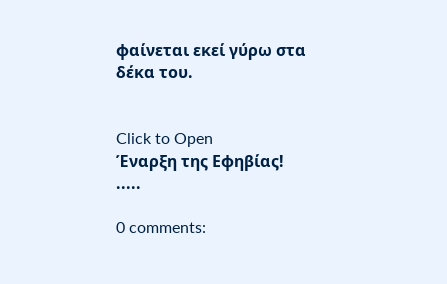φαίνεται εκεί γύρω στα δέκα του.


Click to Open
Έναρξη της Εφηβίας!
.....

0 comments: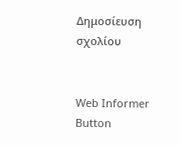Δημοσίευση σχολίου


Web Informer Button